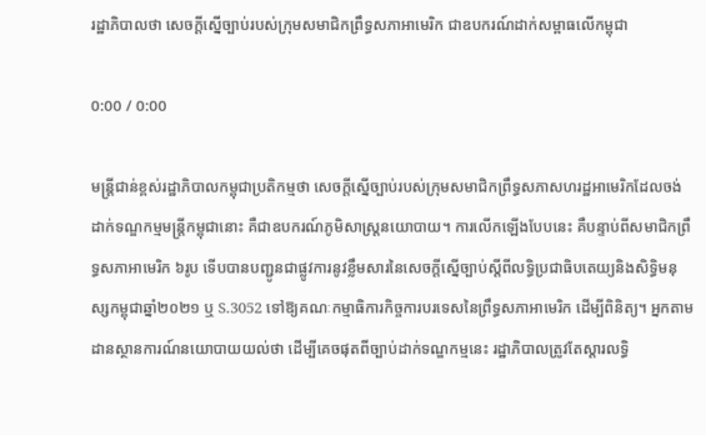រដ្ឋាភិបាលថា សេចក្ដីស្នើច្បាប់របស់ក្រុមសមាជិកព្រឹទ្ធសភាអាមេរិក ជាឧបករណ៍ដាក់សម្ពាធលើកម្ពុជា

0:00 / 0:00

មន្ត្រីជាន់ខ្ពស់រដ្ឋាភិបាលកម្ពុជាប្រតិកម្មថា សេចក្តីស្នើច្បាប់របស់ក្រុមសមាជិកព្រឹទ្ធសភាសហរដ្ឋអាមេរិកដែលចង់ដាក់ទណ្ឌកម្មមន្ត្រីកម្ពុជានោះ គឺជាឧបករណ៍ភូមិសាស្ត្រនយោបាយ។ ការលើកឡើងបែបនេះ គឺបន្ទាប់ពីសមាជិកព្រឹទ្ធសភាអាមេរិក ៦រូប ទើបបានបញ្ជូនជាផ្លូវការនូវខ្លឹមសារនៃសេចក្ដីស្នើច្បាប់ស្ដីពីលទ្ធិប្រជាធិបតេយ្យនិងសិទ្ធិមនុស្សកម្ពុជាឆ្នាំ២០២១ ឬ S.3052 ទៅឱ្យគណៈកម្មាធិការកិច្ចការបរទេសនៃព្រឹទ្ធសភាអាមេរិក ដើម្បីពិនិត្យ។ អ្នកតាមដានស្ថានការណ៍នយោបាយយល់ថា ដើម្បីគេចផុតពីច្បាប់ដាក់ទណ្ឌកម្មនេះ រដ្ឋាភិបាលត្រូវតែស្ដារលទ្ធិ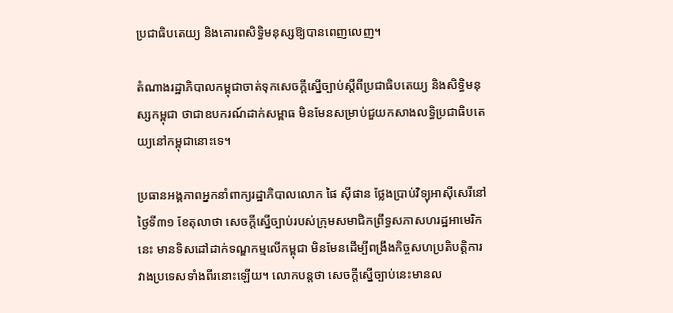ប្រជាធិបតេយ្យ និងគោរពសិទ្ធិមនុស្សឱ្យបានពេញលេញ។

តំណាងរដ្ឋាភិបាលកម្ពុជាចាត់ទុកសេចក្តីស្នើច្បាប់ស្ដីពីប្រជាធិបតេយ្យ និងសិទ្ធិមនុស្សកម្ពុជា ថាជាឧបករណ៍ដាក់សម្ពាធ មិនមែនសម្រាប់ជួយកសាងលទ្ធិប្រជាធិបតេយ្យនៅកម្ពុជានោះទេ។

ប្រធានអង្គភាពអ្នកនាំពាក្យរដ្ឋាភិបាលលោក ផៃ ស៊ីផាន ថ្លែងប្រាប់វិទ្យុអាស៊ីសេរីនៅថ្ងៃទី៣១ ខែតុលាថា សេចក្ដីស្នើច្បាប់របស់ក្រុមសមាជិកព្រឹទ្ធសភាសហរដ្ឋអាមេរិកនេះ មានទិសដៅដាក់ទណ្ឌកម្មលើកម្ពុជា មិនមែនដើម្បីពង្រឹងកិច្ចសហប្រតិបត្តិការវាងប្រទេសទាំងពីរនោះឡើយ។ លោកបន្តថា សេចក្តីស្នើច្បាប់នេះមានល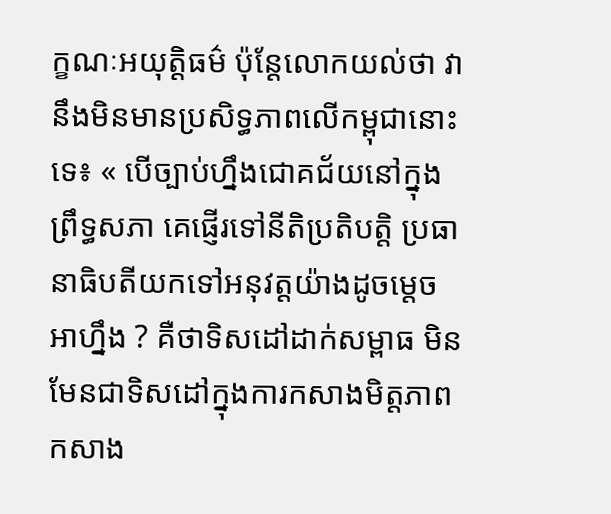ក្ខណៈអយុត្តិធម៌ ប៉ុន្តែលោកយល់ថា វានឹងមិនមានប្រសិទ្ធភាពលើកម្ពុជានោះទេ៖ « បើច្បាប់ហ្នឹងជោគជ័យនៅក្នុងព្រឹទ្ធសភា គេផ្ញើរទៅនីតិប្រតិបត្តិ ប្រធានាធិបតីយកទៅអនុវត្តយ៉ាងដូចម្តេច អាហ្នឹង ? គឺថាទិសដៅដាក់សម្ពាធ មិនមែនជាទិសដៅក្នុងការកសាងមិត្តភាព កសាង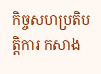កិច្ចសហប្រតិបត្តិការ កសាង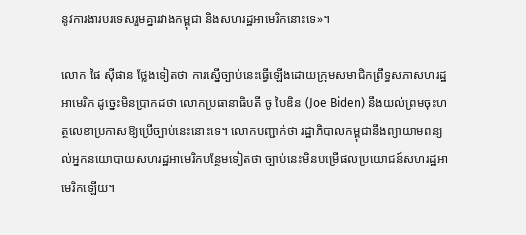នូវការងារបរទេសរួមគ្នារវាងកម្ពុជា និងសហរដ្ឋអាមេរិកនោះទេ»។

លោក ផៃ ស៊ីផាន ថ្លែងទៀតថា ការស្នើច្បាប់នេះធ្វើឡើងដោយក្រុមសមាជិកព្រឹទ្ធសភាសហរដ្ឋអាមេរិក ដូច្នេះមិនប្រាកដថា លោកប្រធានាធិបតី ចូ បៃឌិន (Joe Biden) នឹងយល់ព្រមចុះហត្ថលេខាប្រកាសឱ្យប្រើច្បាប់នេះនោះទេ។ លោកបញ្ជាក់ថា រដ្ឋាភិបាលកម្ពុជានឹងព្យាយាមពន្យល់អ្នកនយោបាយសហរដ្ឋអាមេរិកបន្ថែមទៀតថា ច្បាប់នេះមិនបម្រើផលប្រយោជន៍សហរដ្ឋអាមេរិកឡើយ។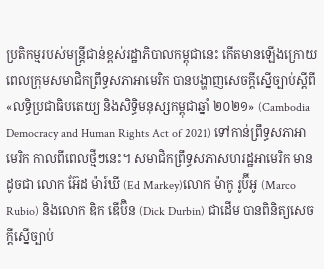ប្រតិកម្មរបស់មន្ត្រីជាន់ខ្ពស់រដ្ឋាភិបាលកម្ពុជានេះ កើតមានឡើងក្រោយពេលក្រុមសមាជិកព្រឹទ្ធសភាអាមេរិក បានបង្ហាញសេចក្តីស្នើច្បាប់ស្ដីពី «លទ្ធិប្រជាធិបតេយ្យ និងសិទ្ធិមនុស្សកម្ពុជាឆ្នាំ ២០២១» (Cambodia Democracy and Human Rights Act of 2021) ទៅកាន់ព្រឹទ្ធសភាអាមេរិក កាលពីពេលថ្មីៗនេះ។ សមាជិកព្រឹទ្ធសភាសហរដ្ឋអាមេរិក មានដូចជា លោក អ៊ែដ ម៉ារ៍ឃី (Ed Markey)លោក ម៉ាកូ រូប៊ីអូ (Marco Rubio) និងលោក ឌិក ឌើប៊ិន (Dick Durbin) ជាដើម បានពិនិត្យសេចក្ដីស្នើច្បាប់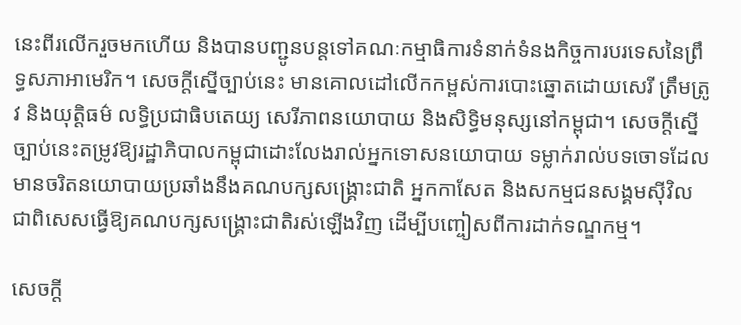នេះពីរលើករួចមកហើយ និងបានបញ្ជូនបន្តទៅគណៈកម្មាធិការទំនាក់ទំនងកិច្ចការបរទេសនៃព្រឹទ្ធសភាអាមេរិក។ សេចក្តីស្នើច្បាប់នេះ មានគោលដៅលើកកម្ពស់ការបោះឆ្នោតដោយសេរី ត្រឹមត្រូវ និងយុត្តិធម៌ លទ្ធិប្រជាធិបតេយ្យ សេរីភាពនយោបាយ និងសិទ្ធិមនុស្សនៅកម្ពុជា។ សេចក្តីស្នើច្បាប់នេះតម្រូវឱ្យរដ្ឋាភិបាលកម្ពុជាដោះលែងរាល់អ្នកទោសនយោបាយ ទម្លាក់រាល់បទចោទដែលមានចរិតនយោបាយប្រឆាំងនឹងគណបក្សសង្គ្រោះជាតិ អ្នកកាសែត និងសកម្មជនសង្គមស៊ីវិល ជាពិសេសធ្វើឱ្យគណបក្សសង្គ្រោះជាតិរស់ឡើងវិញ ដើម្បីបញ្ចៀសពីការដាក់ទណ្ឌកម្ម។

សេចក្ដី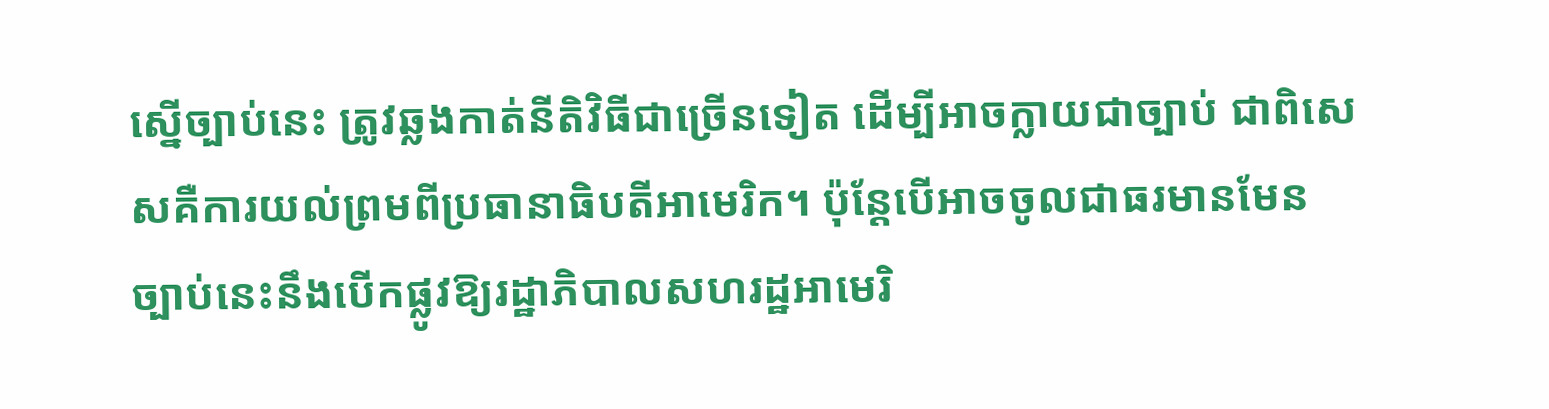ស្នើច្បាប់នេះ ត្រូវឆ្លងកាត់នីតិវិធីជាច្រើនទៀត ដើម្បីអាចក្លាយជាច្បាប់ ជាពិសេសគឺការយល់ព្រមពីប្រធានាធិបតីអាមេរិក។ ប៉ុន្តែបើអាចចូលជាធរមានមែន ច្បាប់នេះនឹងបើកផ្លូវឱ្យរដ្ឋាភិបាលសហរដ្ឋអាមេរិ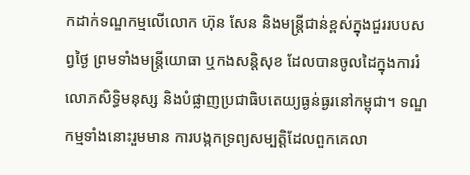កដាក់ទណ្ឌកម្មលើលោក ហ៊ុន សែន និងមន្ត្រីជាន់ខ្ពស់ក្នុងជួររបបសព្វថ្ងៃ ព្រមទាំងមន្ត្រីយោធា ឬកងសន្តិសុខ ដែលបានចូលដៃក្នុងការរំលោភសិទ្ធិមនុស្ស និងបំផ្លាញប្រជាធិបតេយ្យធ្ងន់ធ្ងរនៅកម្ពុជា។ ទណ្ឌកម្មទាំងនោះរួមមាន ការបង្កកទ្រព្យសម្បត្តិដែលពួកគេលា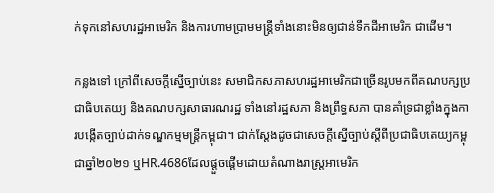ក់ទុកនៅសហរដ្ឋអាមេរិក និងការហាមប្រាមមន្ត្រីទាំងនោះមិនឲ្យជាន់ទឹកដីអាមេរិក ជាដើម។

កន្លងទៅ ក្រៅពីសេចក្តីស្នើច្បាប់នេះ សមាជិកសភាសហរដ្ឋអាមេរិកជាច្រើនរូបមកពីគណបក្សប្រជាធិបតេយ្យ និងគណបក្សសាធារណរដ្ឋ ទាំងនៅរដ្ឋសភា និងព្រឹទ្ធសភា បានគាំទ្រជាខ្លាំងក្នុងការបង្កើតច្បាប់ដាក់ទណ្ឌកម្មមន្ត្រីកម្ពុជា។ ជាក់ស្តែងដូចជាសេចក្តីស្នើច្បាប់ស្តីពីប្រជាធិបតេយ្យកម្ពុជាឆ្នាំ២០២១ ឬHR.4686ដែលផ្តួចផ្តើមដោយតំណាងរាស្ត្រអាមេរិក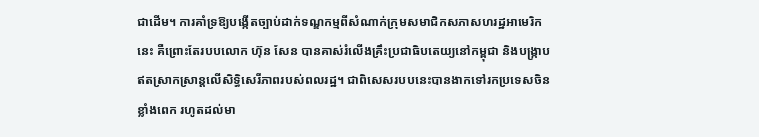ជាដើម។ ការគាំទ្រឱ្យបង្កើតច្បាប់ដាក់ទណ្ឌកម្មពីសំណាក់ក្រុមសមាជិកសភាសហរដ្ឋអាមេរិកនេះ គឺព្រោះតែរបបលោក ហ៊ុន សែន បានគាស់រំលើងគ្រឹះប្រជាធិបតេយ្យនៅកម្ពុជា និងបង្ក្រាបឥតស្រាកស្រាន្តលើសិទ្ធិសេរីភាពរបស់ពលរដ្ឋ។ ជាពិសេសរបបនេះបានងាកទៅរកប្រទេសចិនខ្លាំងពេក រហូតដល់មា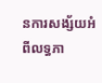នការសង្ស័យអំពីលទ្ធភា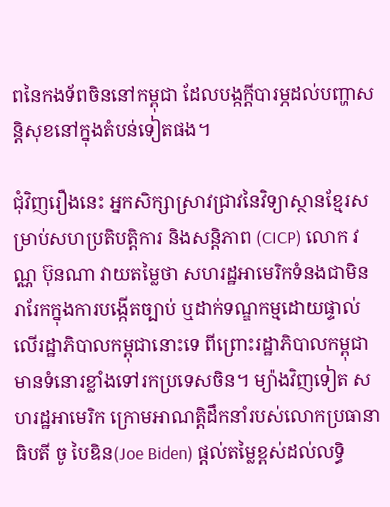ពនៃកងទ័ពចិននៅកម្ពុជា ដែលបង្កក្ដីបារម្ភដល់បញ្ហាសន្តិសុខនៅក្នុងតំបន់ទៀតផង។

ជុំវិញរឿងនេះ អ្នកសិក្សាស្រាវជ្រាវនៃវិទ្យាស្ថានខ្មែរសម្រាប់សហប្រតិបត្តិការ និងសន្តិភាព (CICP) លោក វណ្ណ ប៊ុនណា វាយតម្លៃថា សហរដ្ឋអាមេរិកទំនងជាមិនរារែកក្នុងការបង្កើតច្បាប់ ឬដាក់ទណ្ឌកម្មដោយផ្ទាល់លើរដ្ឋាភិបាលកម្ពុជានោះទេ ពីព្រោះរដ្ឋាភិបាលកម្ពុជាមានទំនោរខ្លាំងទៅរកប្រទេសចិន។ ម្យ៉ាងវិញទៀត សហរដ្ឋអាមេរិក ក្រោមអាណត្តិដឹកនាំរបស់លោកប្រធានាធិបតី ចូ បៃឌិន(Joe Biden) ផ្ដល់តម្លៃខ្ពស់ដល់លទ្ធិ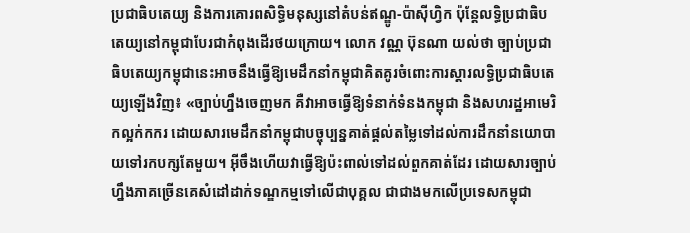ប្រជាធិបតេយ្យ និងការគោរពសិទ្ធិមនុស្សនៅតំបន់ឥណ្ឌូ-ប៉ាស៊ីហ្វិក ប៉ុន្តែលទ្ធិប្រជាធិបតេយ្យនៅកម្ពុជាបែរជាកំពុងដើរថយក្រោយ។ លោក វណ្ណ ប៊ុនណា យល់ថា ច្បាប់ប្រជាធិបតេយ្យកម្ពុជានេះអាចនឹងធ្វើឱ្យមេដឹកនាំកម្ពុជាគិតគូរចំពោះការស្ដារលទ្ធិប្រជាធិបតេយ្យឡើងវិញ៖ «ច្បាប់ហ្នឹងចេញមក គឺវាអាចធ្វើឱ្យទំនាក់ទំនងកម្ពុជា និងសហរដ្ឋអាមេរិកល្អក់កករ ដោយសារមេដឹកនាំកម្ពុជាបច្ចុប្បន្នគាត់ផ្ដល់តម្លៃទៅដល់ការដឹកនាំនយោបាយទៅរកបក្សតែមួយ។ អ៊ីចឹងហើយវាធ្វើឱ្យប៉ះពាល់ទៅដល់ពួកគាត់ដែរ ដោយសារច្បាប់ហ្នឹងភាគច្រើនគេសំដៅដាក់ទណ្ឌកម្មទៅលើជាបុគ្គល ជាជាងមកលើប្រទេសកម្ពុជា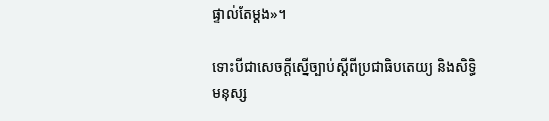ផ្ទាល់តែម្ដង»។

ទោះបីជាសេចក្ដីស្នើច្បាប់ស្ដីពីប្រជាធិបតេយ្យ និងសិទ្ធិមនុស្ស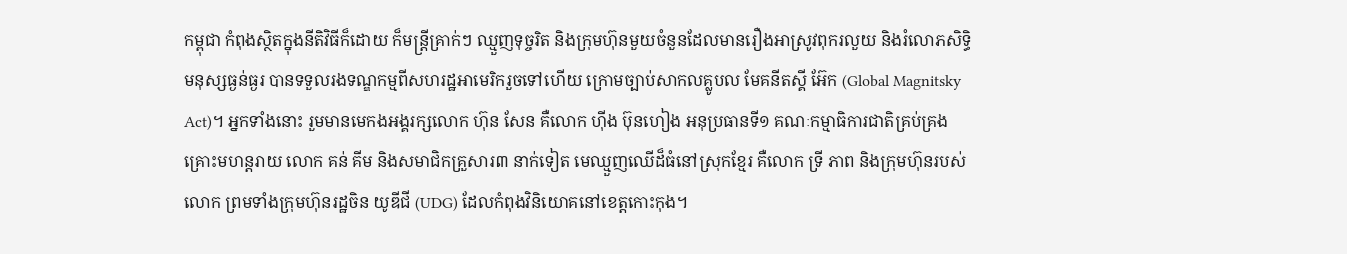កម្ពុជា កំពុងស្ថិតក្នុងនីតិវិធីក៏ដោយ ក៏មន្ត្រីគ្រាក់ៗ ឈ្មួញទុច្ចរិត និងក្រុមហ៊ុនមួយចំនួនដែលមានរឿងអាស្រូវពុករលួយ និងរំលោភសិទ្ធិមនុស្សធ្ងន់ធ្ងរ បានទទួលរងទណ្ឌកម្មពីសហរដ្ឋអាមេរិករួចទៅហើយ ក្រោមច្បាប់សាកលគ្លូបល មែគនីតស្គី អ៊ែក (Global Magnitsky Act)។ អ្នកទាំងនោះ រួមមានមេកងអង្គរក្សលោក ហ៊ុន សែន គឺលោក ហ៊ីង ប៊ុនហៀង អនុប្រធានទី១ គណៈកម្មាធិការជាតិគ្រប់គ្រងគ្រោះមហន្តរាយ លោក គន់ គីម និងសមាជិកគ្រួសារ៣ នាក់ទៀត មេឈ្មួញឈើដ៏ធំនៅស្រុកខ្មែរ គឺលោក ទ្រី ភាព និងក្រុមហ៊ុនរបស់លោក ព្រមទាំងក្រុមហ៊ុនរដ្ឋចិន យូឌីជី (UDG) ដែលកំពុងវិនិយោគនៅខេត្តកោះកុង។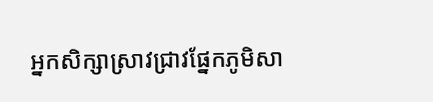អ្នកសិក្សាស្រាវជ្រាវផ្នែកភូមិសា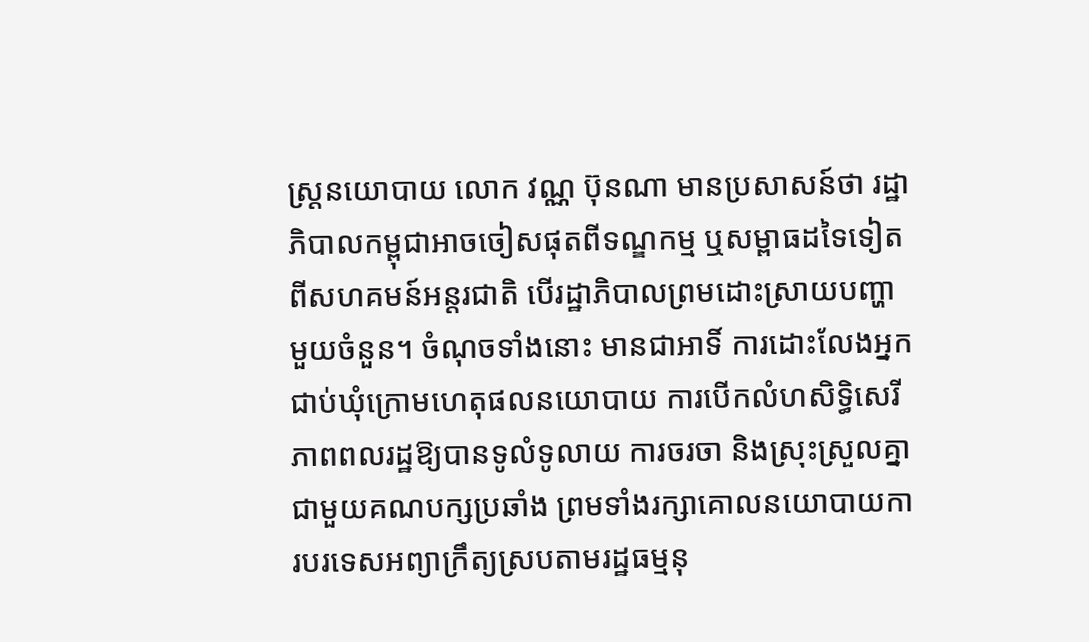ស្ត្រនយោបាយ លោក វណ្ណ ប៊ុនណា មានប្រសាសន៍ថា រដ្ឋាភិបាលកម្ពុជាអាចចៀសផុតពីទណ្ឌកម្ម ឬសម្ពាធដទៃទៀតពីសហគមន៍អន្តរជាតិ បើរដ្ឋាភិបាលព្រមដោះស្រាយបញ្ហាមួយចំនួន។ ចំណុចទាំងនោះ មានជាអាទិ៍ ការដោះលែងអ្នកជាប់ឃុំក្រោមហេតុផលនយោបាយ ការបើកលំហសិទ្ធិសេរីភាពពលរដ្ឋឱ្យបានទូលំទូលាយ ការចរចា និងស្រុះស្រួលគ្នាជាមួយគណបក្សប្រឆាំង ព្រមទាំងរក្សាគោលនយោបាយការបរទេសអព្យាក្រឹត្យស្របតាមរដ្ឋធម្មនុ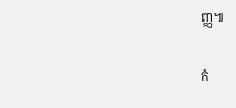ញ្ញ៕

កំ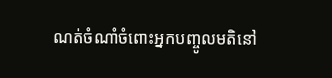ណត់ចំណាំចំពោះអ្នកបញ្ចូលមតិនៅ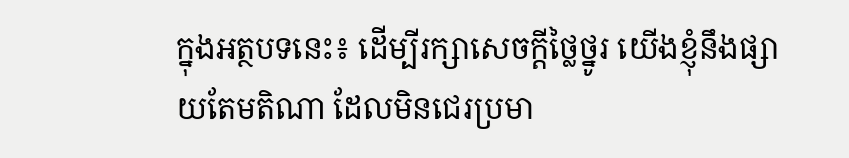ក្នុងអត្ថបទនេះ៖ ដើម្បីរក្សាសេចក្ដីថ្លៃថ្នូរ យើងខ្ញុំនឹងផ្សាយតែមតិណា ដែលមិនជេរប្រមា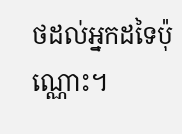ថដល់អ្នកដទៃប៉ុណ្ណោះ។